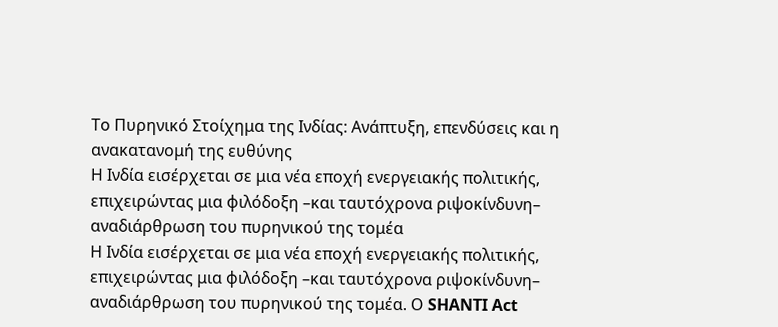Το Πυρηνικό Στοίχημα της Ινδίας: Ανάπτυξη, επενδύσεις και η ανακατανομή της ευθύνης
Η Ινδία εισέρχεται σε μια νέα εποχή ενεργειακής πολιτικής, επιχειρώντας μια φιλόδοξη –και ταυτόχρονα ριψοκίνδυνη– αναδιάρθρωση του πυρηνικού της τομέα
Η Ινδία εισέρχεται σε μια νέα εποχή ενεργειακής πολιτικής, επιχειρώντας μια φιλόδοξη –και ταυτόχρονα ριψοκίνδυνη– αναδιάρθρωση του πυρηνικού της τομέα. Ο SHANTI Act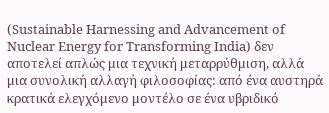(Sustainable Harnessing and Advancement of Nuclear Energy for Transforming India) δεν αποτελεί απλώς μια τεχνική μεταρρύθμιση, αλλά μια συνολική αλλαγή φιλοσοφίας: από ένα αυστηρά κρατικά ελεγχόμενο μοντέλο σε ένα υβριδικό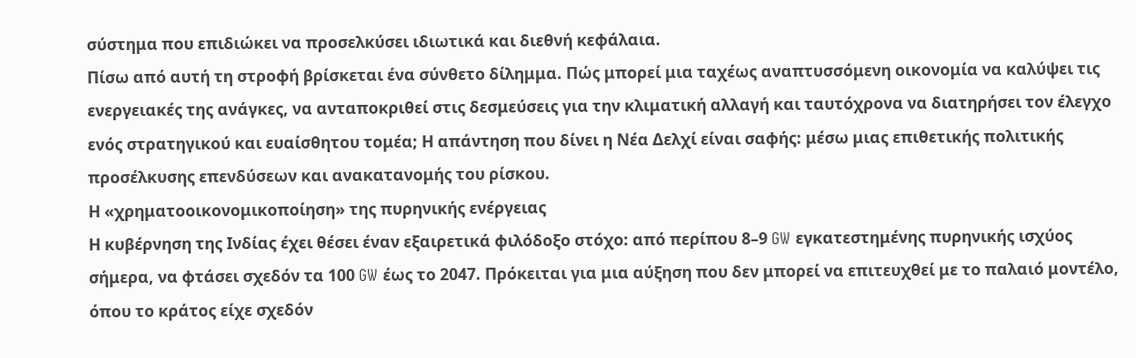σύστημα που επιδιώκει να προσελκύσει ιδιωτικά και διεθνή κεφάλαια.
Πίσω από αυτή τη στροφή βρίσκεται ένα σύνθετο δίλημμα. Πώς μπορεί μια ταχέως αναπτυσσόμενη οικονομία να καλύψει τις ενεργειακές της ανάγκες, να ανταποκριθεί στις δεσμεύσεις για την κλιματική αλλαγή και ταυτόχρονα να διατηρήσει τον έλεγχο ενός στρατηγικού και ευαίσθητου τομέα; Η απάντηση που δίνει η Νέα Δελχί είναι σαφής: μέσω μιας επιθετικής πολιτικής προσέλκυσης επενδύσεων και ανακατανομής του ρίσκου.
Η «χρηματοοικονομικοποίηση» της πυρηνικής ενέργειας
Η κυβέρνηση της Ινδίας έχει θέσει έναν εξαιρετικά φιλόδοξο στόχο: από περίπου 8–9 GW εγκατεστημένης πυρηνικής ισχύος σήμερα, να φτάσει σχεδόν τα 100 GW έως το 2047. Πρόκειται για μια αύξηση που δεν μπορεί να επιτευχθεί με το παλαιό μοντέλο, όπου το κράτος είχε σχεδόν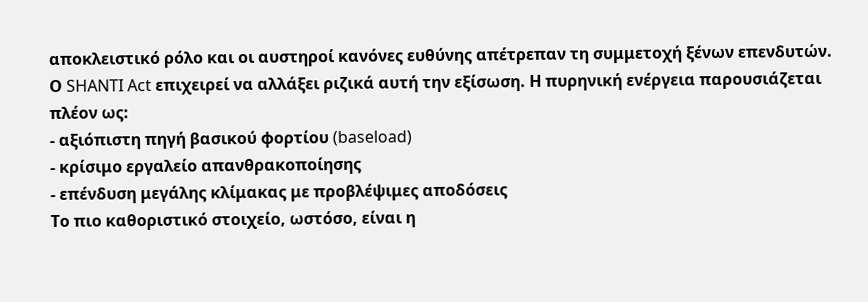αποκλειστικό ρόλο και οι αυστηροί κανόνες ευθύνης απέτρεπαν τη συμμετοχή ξένων επενδυτών.
Ο SHANTI Act επιχειρεί να αλλάξει ριζικά αυτή την εξίσωση. Η πυρηνική ενέργεια παρουσιάζεται πλέον ως:
- αξιόπιστη πηγή βασικού φορτίου (baseload)
- κρίσιμο εργαλείο απανθρακοποίησης
- επένδυση μεγάλης κλίμακας με προβλέψιμες αποδόσεις
Το πιο καθοριστικό στοιχείο, ωστόσο, είναι η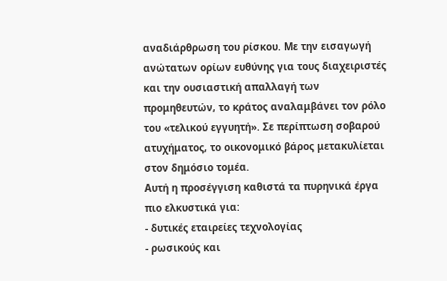αναδιάρθρωση του ρίσκου. Με την εισαγωγή ανώτατων ορίων ευθύνης για τους διαχειριστές και την ουσιαστική απαλλαγή των προμηθευτών, το κράτος αναλαμβάνει τον ρόλο του «τελικού εγγυητή». Σε περίπτωση σοβαρού ατυχήματος, το οικονομικό βάρος μετακυλίεται στον δημόσιο τομέα.
Αυτή η προσέγγιση καθιστά τα πυρηνικά έργα πιο ελκυστικά για:
- δυτικές εταιρείες τεχνολογίας
- ρωσικούς και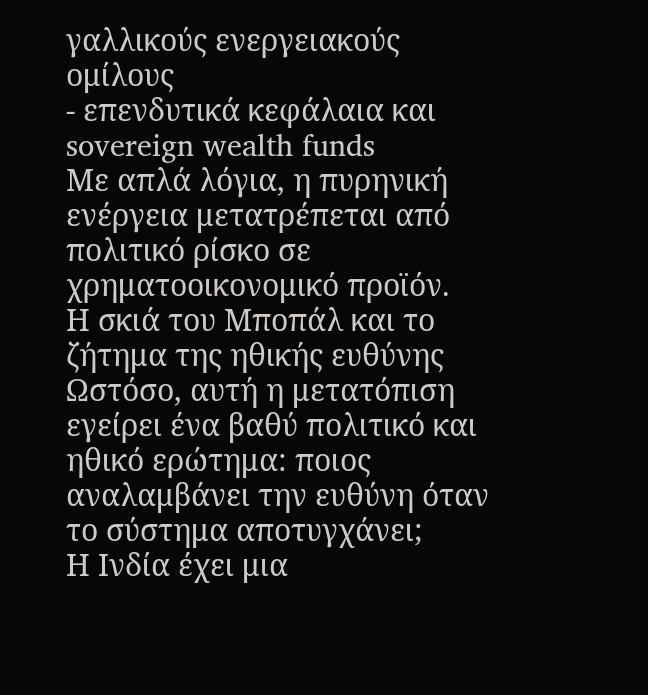γαλλικούς ενεργειακούς ομίλους
- επενδυτικά κεφάλαια και sovereign wealth funds
Με απλά λόγια, η πυρηνική ενέργεια μετατρέπεται από πολιτικό ρίσκο σε χρηματοοικονομικό προϊόν.
Η σκιά του Μποπάλ και το ζήτημα της ηθικής ευθύνης
Ωστόσο, αυτή η μετατόπιση εγείρει ένα βαθύ πολιτικό και ηθικό ερώτημα: ποιος αναλαμβάνει την ευθύνη όταν το σύστημα αποτυγχάνει;
Η Ινδία έχει μια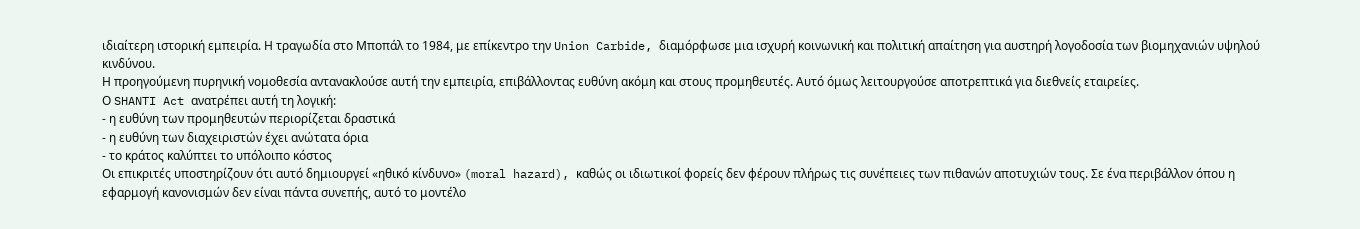ιδιαίτερη ιστορική εμπειρία. Η τραγωδία στο Μποπάλ το 1984, με επίκεντρο την Union Carbide, διαμόρφωσε μια ισχυρή κοινωνική και πολιτική απαίτηση για αυστηρή λογοδοσία των βιομηχανιών υψηλού κινδύνου.
Η προηγούμενη πυρηνική νομοθεσία αντανακλούσε αυτή την εμπειρία, επιβάλλοντας ευθύνη ακόμη και στους προμηθευτές. Αυτό όμως λειτουργούσε αποτρεπτικά για διεθνείς εταιρείες.
Ο SHANTI Act ανατρέπει αυτή τη λογική:
- η ευθύνη των προμηθευτών περιορίζεται δραστικά
- η ευθύνη των διαχειριστών έχει ανώτατα όρια
- το κράτος καλύπτει το υπόλοιπο κόστος
Οι επικριτές υποστηρίζουν ότι αυτό δημιουργεί «ηθικό κίνδυνο» (moral hazard), καθώς οι ιδιωτικοί φορείς δεν φέρουν πλήρως τις συνέπειες των πιθανών αποτυχιών τους. Σε ένα περιβάλλον όπου η εφαρμογή κανονισμών δεν είναι πάντα συνεπής, αυτό το μοντέλο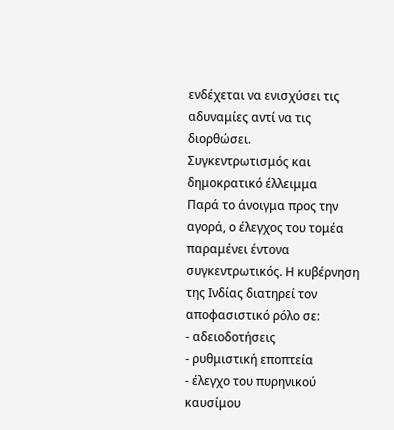ενδέχεται να ενισχύσει τις αδυναμίες αντί να τις διορθώσει.
Συγκεντρωτισμός και δημοκρατικό έλλειμμα
Παρά το άνοιγμα προς την αγορά, ο έλεγχος του τομέα παραμένει έντονα συγκεντρωτικός. Η κυβέρνηση της Ινδίας διατηρεί τον αποφασιστικό ρόλο σε:
- αδειοδοτήσεις
- ρυθμιστική εποπτεία
- έλεγχο του πυρηνικού καυσίμου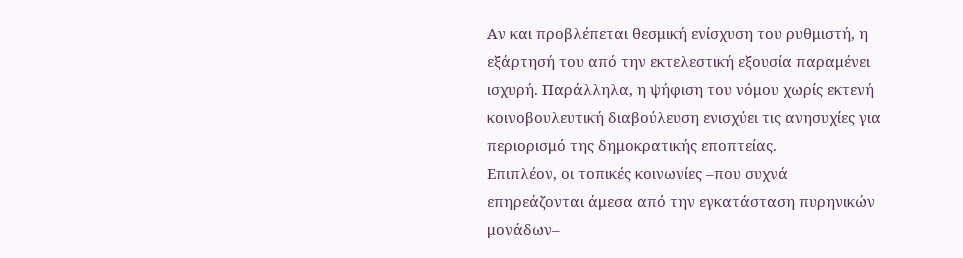Αν και προβλέπεται θεσμική ενίσχυση του ρυθμιστή, η εξάρτησή του από την εκτελεστική εξουσία παραμένει ισχυρή. Παράλληλα, η ψήφιση του νόμου χωρίς εκτενή κοινοβουλευτική διαβούλευση ενισχύει τις ανησυχίες για περιορισμό της δημοκρατικής εποπτείας.
Επιπλέον, οι τοπικές κοινωνίες –που συχνά επηρεάζονται άμεσα από την εγκατάσταση πυρηνικών μονάδων–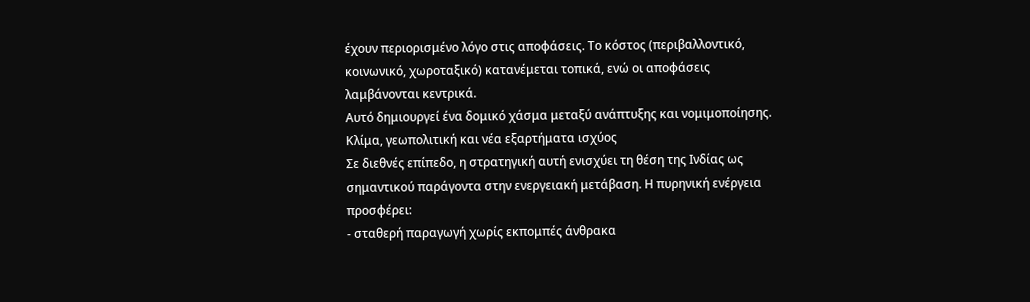έχουν περιορισμένο λόγο στις αποφάσεις. Το κόστος (περιβαλλοντικό, κοινωνικό, χωροταξικό) κατανέμεται τοπικά, ενώ οι αποφάσεις λαμβάνονται κεντρικά.
Αυτό δημιουργεί ένα δομικό χάσμα μεταξύ ανάπτυξης και νομιμοποίησης.
Κλίμα, γεωπολιτική και νέα εξαρτήματα ισχύος
Σε διεθνές επίπεδο, η στρατηγική αυτή ενισχύει τη θέση της Ινδίας ως σημαντικού παράγοντα στην ενεργειακή μετάβαση. Η πυρηνική ενέργεια προσφέρει:
- σταθερή παραγωγή χωρίς εκπομπές άνθρακα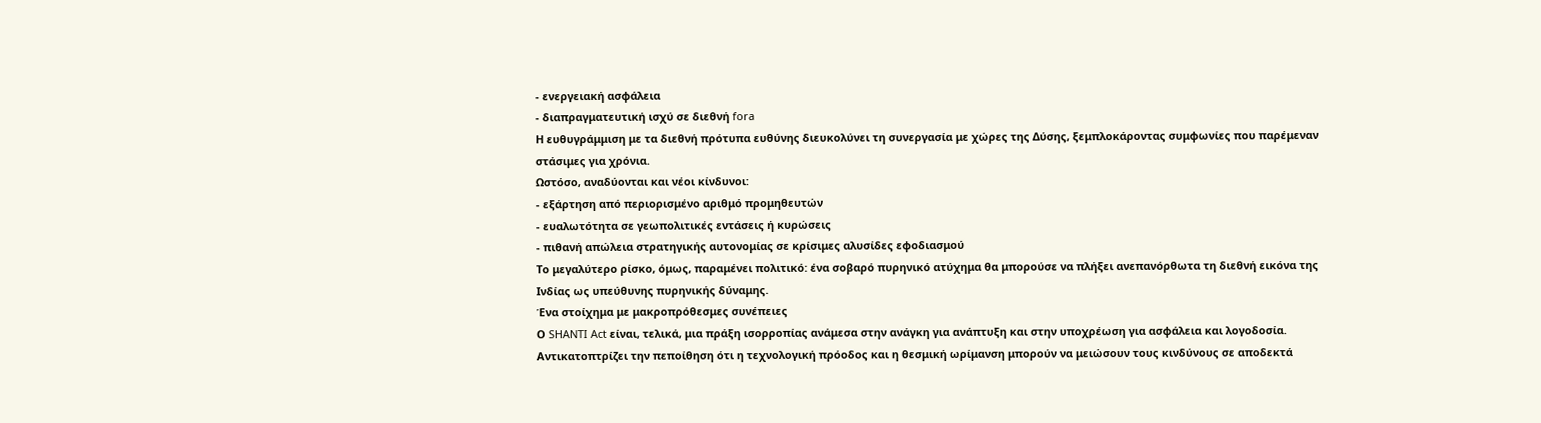- ενεργειακή ασφάλεια
- διαπραγματευτική ισχύ σε διεθνή fora
Η ευθυγράμμιση με τα διεθνή πρότυπα ευθύνης διευκολύνει τη συνεργασία με χώρες της Δύσης, ξεμπλοκάροντας συμφωνίες που παρέμεναν στάσιμες για χρόνια.
Ωστόσο, αναδύονται και νέοι κίνδυνοι:
- εξάρτηση από περιορισμένο αριθμό προμηθευτών
- ευαλωτότητα σε γεωπολιτικές εντάσεις ή κυρώσεις
- πιθανή απώλεια στρατηγικής αυτονομίας σε κρίσιμες αλυσίδες εφοδιασμού
Το μεγαλύτερο ρίσκο, όμως, παραμένει πολιτικό: ένα σοβαρό πυρηνικό ατύχημα θα μπορούσε να πλήξει ανεπανόρθωτα τη διεθνή εικόνα της Ινδίας ως υπεύθυνης πυρηνικής δύναμης.
Ένα στοίχημα με μακροπρόθεσμες συνέπειες
Ο SHANTI Act είναι, τελικά, μια πράξη ισορροπίας ανάμεσα στην ανάγκη για ανάπτυξη και στην υποχρέωση για ασφάλεια και λογοδοσία. Αντικατοπτρίζει την πεποίθηση ότι η τεχνολογική πρόοδος και η θεσμική ωρίμανση μπορούν να μειώσουν τους κινδύνους σε αποδεκτά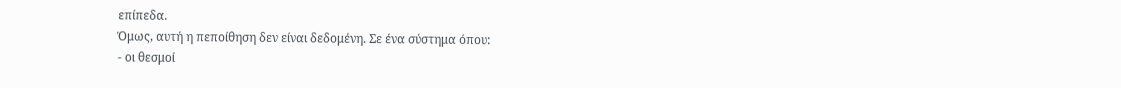επίπεδα.
Όμως, αυτή η πεποίθηση δεν είναι δεδομένη. Σε ένα σύστημα όπου:
- οι θεσμοί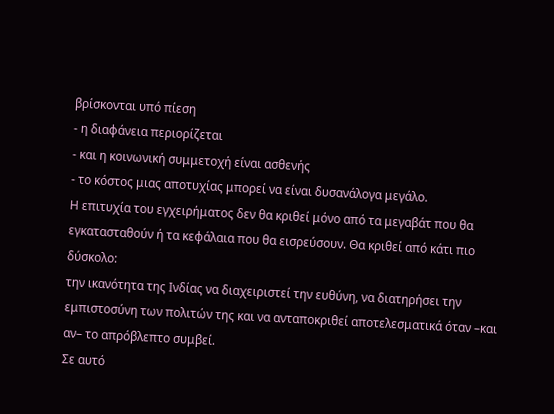βρίσκονται υπό πίεση
- η διαφάνεια περιορίζεται
- και η κοινωνική συμμετοχή είναι ασθενής
- το κόστος μιας αποτυχίας μπορεί να είναι δυσανάλογα μεγάλο.
Η επιτυχία του εγχειρήματος δεν θα κριθεί μόνο από τα μεγαβάτ που θα εγκατασταθούν ή τα κεφάλαια που θα εισρεύσουν. Θα κριθεί από κάτι πιο δύσκολο:
την ικανότητα της Ινδίας να διαχειριστεί την ευθύνη, να διατηρήσει την εμπιστοσύνη των πολιτών της και να ανταποκριθεί αποτελεσματικά όταν –και αν– το απρόβλεπτο συμβεί.
Σε αυτό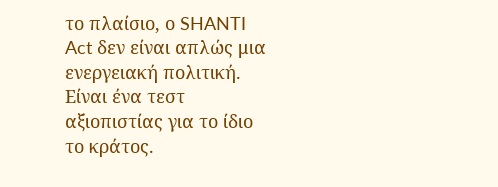το πλαίσιο, ο SHANTI Act δεν είναι απλώς μια ενεργειακή πολιτική. Είναι ένα τεστ αξιοπιστίας για το ίδιο το κράτος.